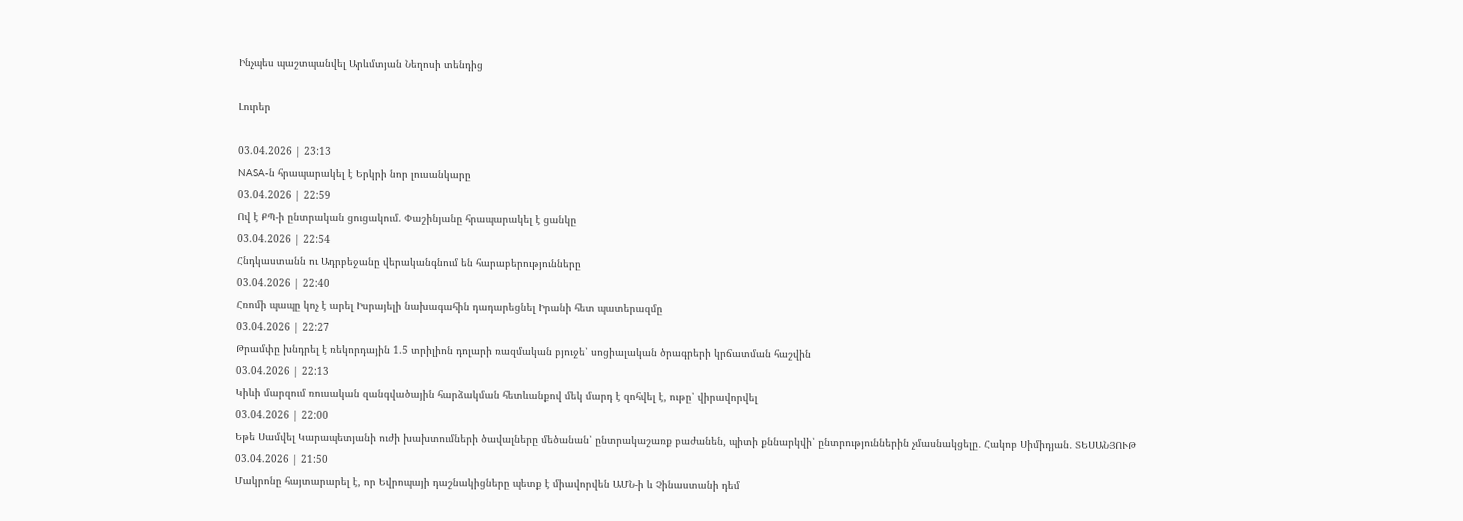Ինչպես պաշտպանվել Արևմտյան Նեղոսի տենդից

Լուրեր

03.04.2026 | 23:13
NASA-ն հրապարակել է Երկրի նոր լուսանկարը
03.04.2026 | 22:59
Ով է ՔՊ-ի ընտրական ցուցակում. Փաշինյանը հրապարակել է ցանկը
03.04.2026 | 22:54
Հնդկաստանն ու Ադրբեջանը վերականգնում են հարաբերությունները
03.04.2026 | 22:40
Հռոմի պապը կոչ է արել Իսրայելի նախագահին դադարեցնել Իրանի հետ պատերազմը
03.04.2026 | 22:27
Թրամփը խնդրել է ռեկորդային 1.5 տրիլիոն դոլարի ռազմական բյուջե՝ սոցիալական ծրագրերի կրճատման հաշվին
03.04.2026 | 22:13
Կիևի մարզում ռուսական զանգվածային հարձակման հետևանքով մեկ մարդ է զոհվել է, ութը՝ վիրավորվել
03.04.2026 | 22:00
Եթե Սամվել Կարապետյանի ուժի խախտումների ծավալները մեծանան՝ ընտրակաշառք բաժանեն, պիտի քննարկվի՝ ընտրություններին չմասնակցելը․ Հակոբ Սիմիդյան․ ՏԵՍԱՆՅՈՒԹ
03.04.2026 | 21:50
Մակրոնը հայտարարել է, որ Եվրոպայի դաշնակիցները պետք է միավորվեն ԱՄՆ-ի և Չինաստանի դեմ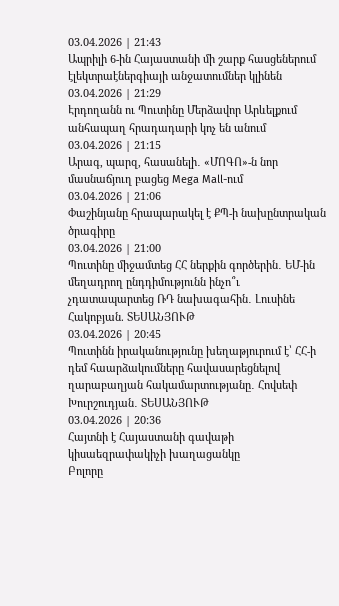03.04.2026 | 21:43
Ապրիլի 6-ին Հայաստանի մի շարք հասցեներում էլեկտրաէներգիայի անջատումներ կլինեն
03.04.2026 | 21:29
Էրդողանն ու Պուտինը Մերձավոր Արևելքում անհապաղ հրադադարի կոչ են անում
03.04.2026 | 21:15
Արագ, պարզ, հասանելի․ «ՄՈԳՈ»-ն նոր մասնաճյուղ բացեց Mega Mall-ում
03.04.2026 | 21:06
Փաշինյանը հրապարակել է ՔՊ-ի նախընտրական ծրագիրը
03.04.2026 | 21:00
Պուտինը միջամտեց ՀՀ ներքին գործերին․ ԵՄ-ին մեղադրող ընդդիմությունն ինչո՞ւ չդատապարտեց ՌԴ նախագահին․ Լուսինե Հակոբյան. ՏԵՍԱՆՅՈՒԹ
03.04.2026 | 20:45
Պուտինն իրականությունը խեղաթյուրում է՝ ՀՀ-ի դեմ հաարձակումները հավասարեցնելով ղարաբաղյան հակամարտությանը․ Հովսեփ Խուրշուդյան․ ՏԵՍԱՆՅՈՒԹ
03.04.2026 | 20:36
Հայտնի է Հայաստանի գավաթի կիսաեզրափակիչի խաղացանկը
Բոլորը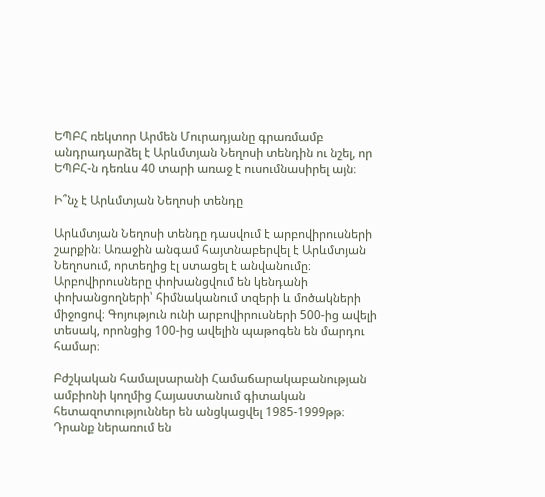ԵՊԲՀ ռեկտոր Արմեն Մուրադյանը գրառմամբ անդրադարձել է Արևմտյան Նեղոսի տենդին ու նշել, որ ԵՊԲՀ-ն դեռևս 40 տարի առաջ է ուսումնասիրել այն։

Ի՞նչ է Արևմտյան Նեղոսի տենդը

Արևմտյան Նեղոսի տենդը դասվում է արբովիրուսների շարքին։ Առաջին անգամ հայտնաբերվել է Արևմտյան Նեղոսում, որտեղից էլ ստացել է անվանումը։ Արբովիրուսները փոխանցվում են կենդանի փոխանցողների՝ հիմնականում տզերի և մոծակների միջոցով։ Գոյություն ունի արբովիրուսների 500-ից ավելի տեսակ, որոնցից 100-ից ավելին պաթոգեն են մարդու համար։

Բժշկական համալսարանի Համաճարակաբանության ամբիոնի կողմից Հայաստանում գիտական հետազոտություններ են անցկացվել 1985-1999թթ։ Դրանք ներառում են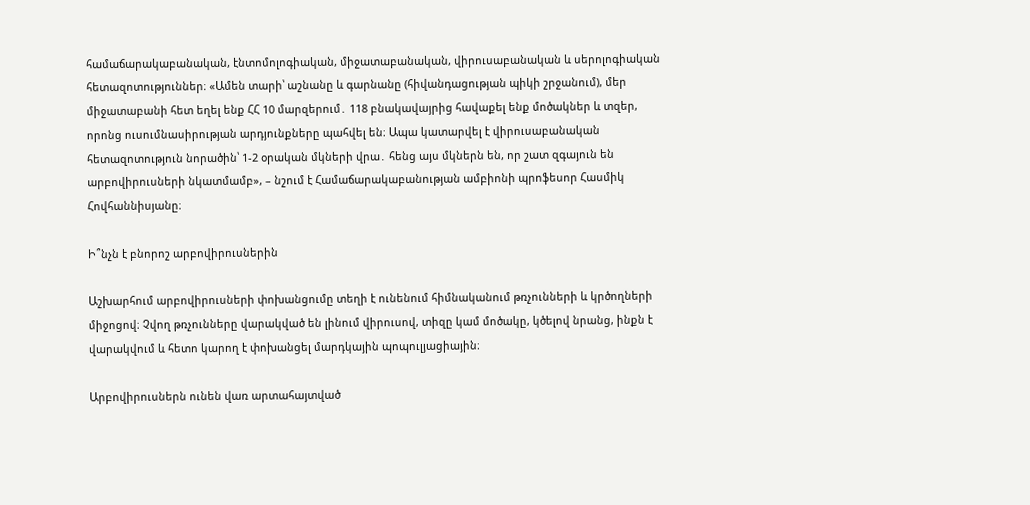համաճարակաբանական, էնտոմոլոգիական, միջատաբանական, վիրուսաբանական և սերոլոգիական հետազոտություններ։ «Ամեն տարի՝ աշնանը և գարնանը (հիվանդացության պիկի շրջանում), մեր միջատաբանի հետ եղել ենք ՀՀ 10 մարզերում․ 118 բնակավայրից հավաքել ենք մոծակներ և տզեր, որոնց ուսումնասիրության արդյունքները պահվել են։ Ապա կատարվել է վիրուսաբանական հետազոտություն նորածին՝ 1-2 օրական մկների վրա․ հենց այս մկներն են, որ շատ զգայուն են արբովիրուսների նկատմամբ», – նշում է Համաճարակաբանության ամբիոնի պրոֆեսոր Հասմիկ Հովհաննիսյանը։

Ի՞նչն է բնորոշ արբովիրուսներին

Աշխարհում արբովիրուսների փոխանցումը տեղի է ունենում հիմնականում թռչունների և կրծողների միջոցով։ Չվող թռչունները վարակված են լինում վիրուսով, տիզը կամ մոծակը, կծելով նրանց, ինքն է վարակվում և հետո կարող է փոխանցել մարդկային պոպուլյացիային։

Արբովիրուսներն ունեն վառ արտահայտված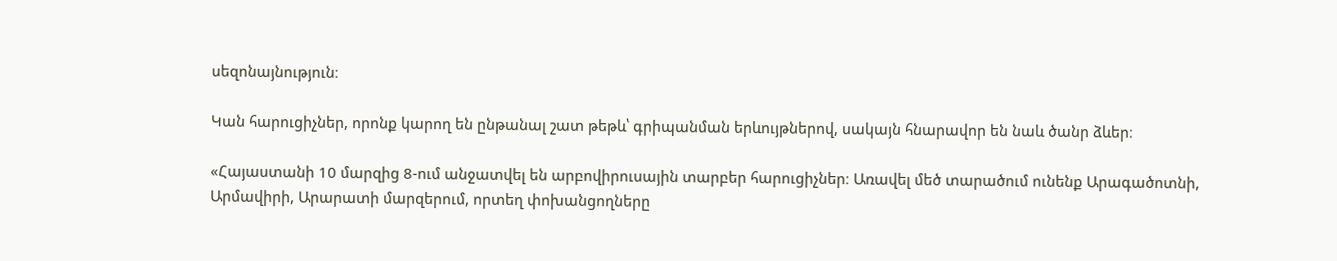սեզոնայնություն։

Կան հարուցիչներ, որոնք կարող են ընթանալ շատ թեթև՝ գրիպանման երևույթներով, սակայն հնարավոր են նաև ծանր ձևեր։

«Հայաստանի 10 մարզից 8-ում անջատվել են արբովիրուսային տարբեր հարուցիչներ։ Առավել մեծ տարածում ունենք Արագածոտնի, Արմավիրի, Արարատի մարզերում, որտեղ փոխանցողները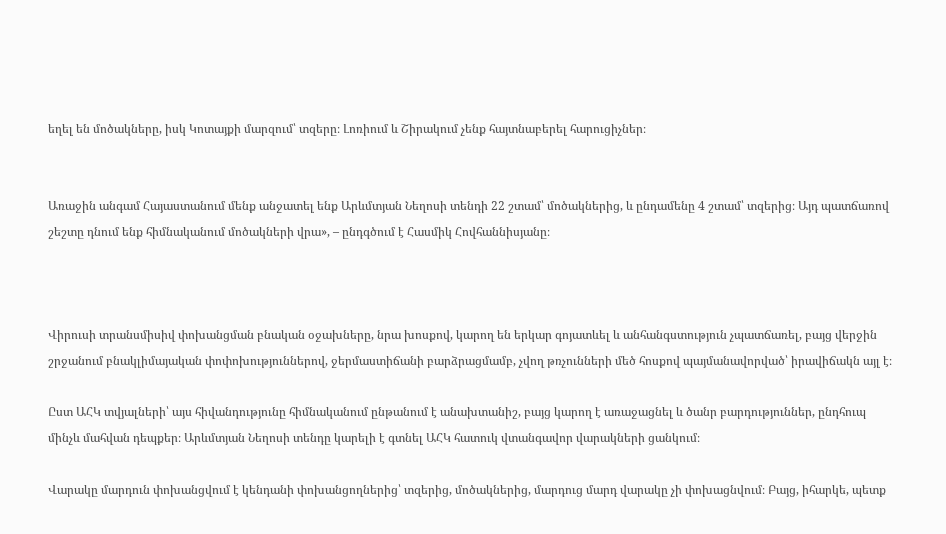եղել են մոծակները, իսկ Կոտայքի մարզում՝ տզերը։ Լոռիում և Շիրակում չենք հայտնաբերել հարուցիչներ։


Առաջին անգամ Հայաստանում մենք անջատել ենք Արևմտյան Նեղոսի տենդի 22 շտամ՝ մոծակներից, և ընդամենը 4 շտամ՝ տզերից։ Այդ պատճառով շեշտը դնում ենք հիմնականում մոծակների վրա», – ընդգծում է Հասմիկ Հովհաննիսյանը։



Վիրուսի տրանսմիսիվ փոխանցման բնական օջախները, նրա խոսքով, կարող են երկար գոյատևել և անհանգստություն չպատճառել, բայց վերջին շրջանում բնակլիմայական փոփոխություններով, ջերմաստիճանի բարձրացմամբ, չվող թռչունների մեծ հոսքով պայմանավորված՝ իրավիճակն այլ է։

Ըստ ԱՀԿ տվյալների՝ այս հիվանդությունը հիմնականում ընթանում է անախտանիշ, բայց կարող է առաջացնել և ծանր բարդություններ, ընդհուպ մինչև մահվան դեպքեր։ Արևմտյան Նեղոսի տենդը կարելի է գտնել ԱՀԿ հատուկ վտանգավոր վարակների ցանկում։

Վարակը մարդուն փոխանցվում է կենդանի փոխանցողներից՝ տզերից, մոծակներից, մարդուց մարդ վարակը չի փոխացնվում։ Բայց, իհարկե, պետք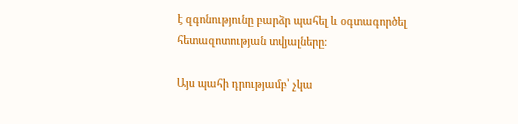է զգոնությունը բարձր պահել և օգտագործել հետազոտության տվյալները։

Այս պահի դրությամբ՝ չկա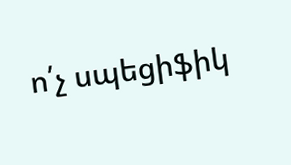ո՛չ սպեցիֆիկ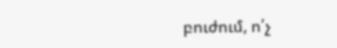բուժում, ո՛չ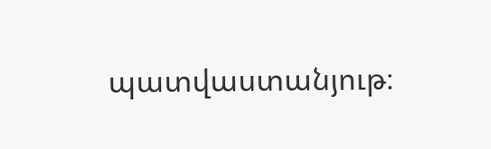պատվաստանյութ։